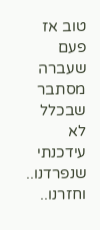טוב אז פעם שעברה מסתבר שבכלל לא עידכנתי שנפרדנו.. וחזרנו..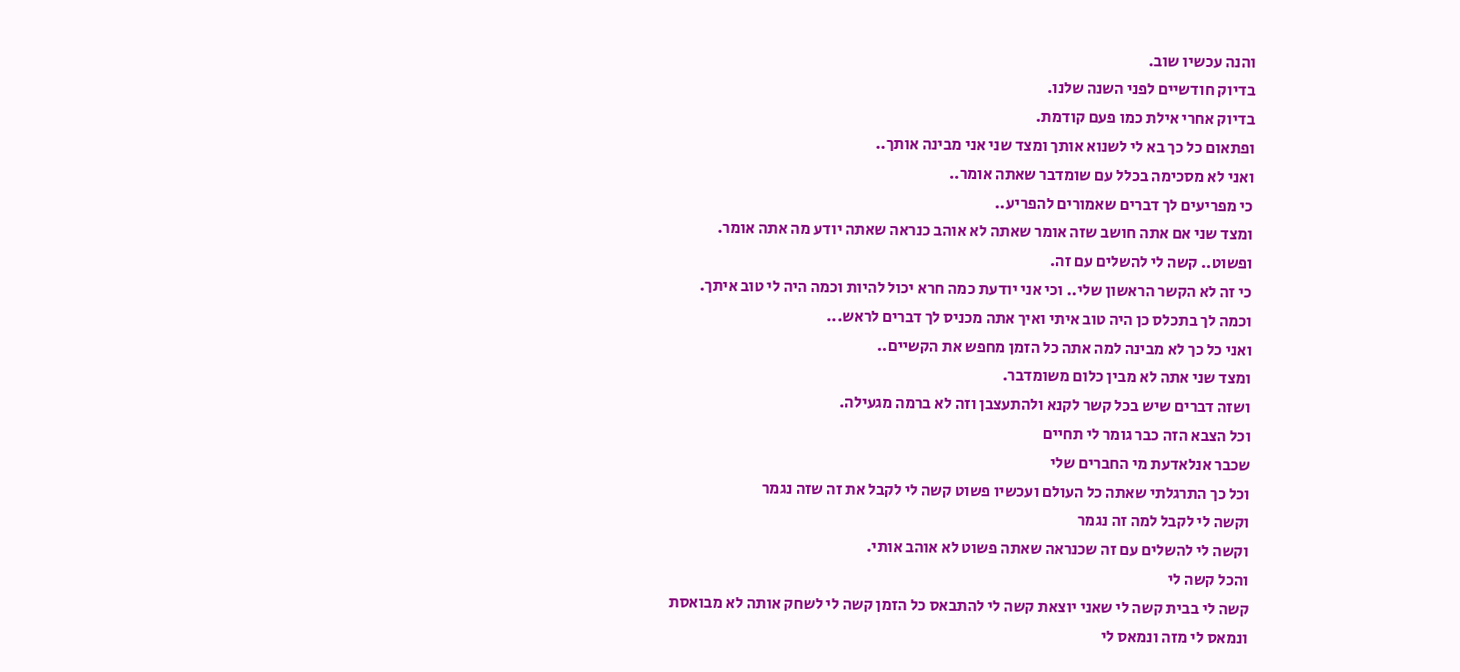והנה עכשיו שוב.
בדיוק חודשיים לפני השנה שלנו.
בדיוק אחרי אילת כמו פעם קודמת.
ופתאום כל כך בא לי לשנוא אותך ומצד שני אני מבינה אותך..
ואני לא מסכימה בכלל עם שומדבר שאתה אומר..
כי מפריעים לך דברים שאמורים להפריע..
ומצד שני אם אתה חושב שזה אומר שאתה לא אוהב כנראה שאתה יודע מה אתה אומר.
ופשוט.. קשה לי להשלים עם זה.
כי זה לא הקשר הראשון שלי.. וכי אני יודעת כמה חרא יכול להיות וכמה היה לי טוב איתך.
וכמה לך בתכלס כן היה טוב איתי ואיך אתה מכניס לך דברים לראש...
ואני כל כך לא מבינה למה אתה כל הזמן מחפש את הקשיים..
ומצד שני אתה לא מבין כלום משומדבר.
ושזה דברים שיש בכל קשר לקנא ולהתעצבן וזה לא ברמה מגעילה.
וכל הצבא הזה כבר גומר לי תחיים
שכבר אנלאדעת מי החברים שלי
וכל כך התרגלתי שאתה כל העולם ועכשיו פשוט קשה לי לקבל את זה שזה נגמר
וקשה לי לקבל למה זה נגמר
וקשה לי להשלים עם זה שכנראה שאתה פשוט לא אוהב אותי.
והכל קשה לי
קשה לי בבית קשה לי שאני יוצאת קשה לי להתבאס כל הזמן קשה לי לשחק אותה לא מבואסת
ונמאס לי מזה ונמאס לי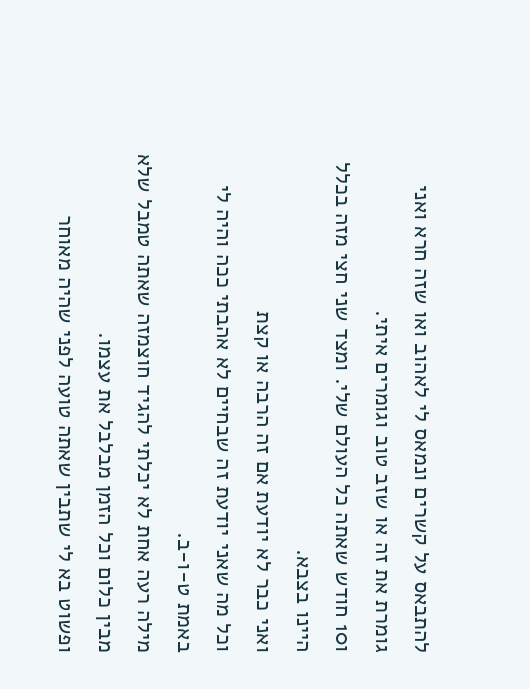להתבאס על קשרים ונמאס לי לאהוב ואו שזה חרא ואני גומרת את זה או שזב טוב וגומרים איתי.
ו10 חודש שאתה כל העולם שלי. ומצד שני חצי מזה בכלל היינו בצבא.
ואני כבר לא יודעת אם זה הרבה או קצת
וכל מה שאני יודעת זה שבחיים לא אהבתי ככה והיה לי באמת ט-ו-ב.
מילה רעה אחת לא יכלתי להגיד חוצמזה שאתה טמבל שלא מבין כלום וכל הזמן מבלבל את עצמו.
ופשוט בא לי שתבין שאתה טועה לפני שהיה מאוחר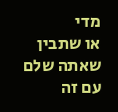מדי
או שתבין שאתה שלם עם זה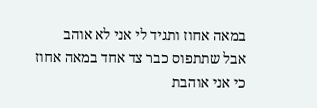במאה אחוז ותגיד לי אני לא אוהב
אבל שתתפוס כבר צד אחד במאה אחוז
כי אני אוהבת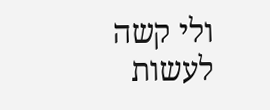ולי קשה לעשות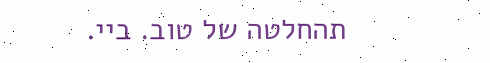תהחלטה של טוב. ביי.